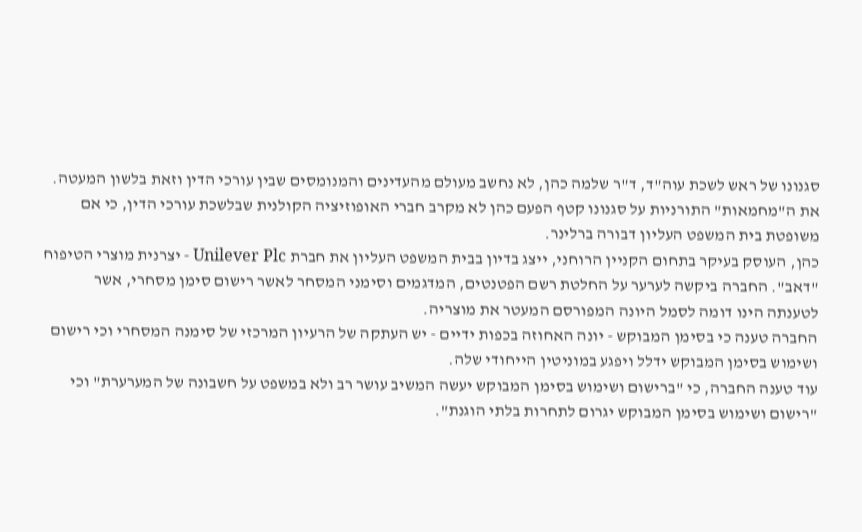סגנונו של ראש לשכת עוה"ד, ד"ר שלמה כהן, לא נחשב מעולם מהעדינים והמנומסים שבין עורכי הדין וזאת בלשון המעטה. את ה"מחמאות" התורניות על סגנונו קטף הפעם כהן לא מקרב חברי האופוזיציה הקולנית שבלשכת עורכי הדין, כי אם משופטת בית המשפט העליון דבורה ברלינר.
כהן, העוסק בעיקר בתחום הקניין הרוחני, ייצג בדיון בבית המשפט העליון את חברת Unilever Plc - יצרנית מוצרי הטיפוח "דאב". החברה ביקשה לערער על החלטת רשם הפטנטים, המדגמים וסימני המסחר לאשר רישום סימן מסחרי, אשר לטענתה הינו דומה לסמל היונה המפורסם המעטר את מוצריה.
החברה טענה כי בסימן המבוקש - יונה האחוזה בכפות ידיים - יש העתקה של הרעיון המרכזי של סימנה המסחרי וכי רישום ושימוש בסימן המבוקש ידלל ויפגע במוניטין הייחודי שלה.
עוד טענה החברה, כי "ברישום ושימוש בסימן המבוקש יעשה המשיב עושר רב ולא במשפט על חשבונה של המערערת" וכי "רישום ושימוש בסימן המבוקש יגרום לתחרות בלתי הוגנת".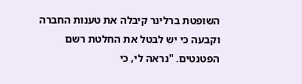השופטת ברלינר קיבלה את טענות החברה וקבעה כי יש לבטל את החלטת רשם הפטנטים. "נראה לי, כי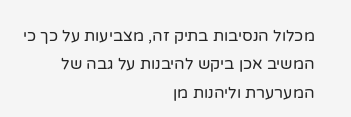מכלול הנסיבות בתיק זה, מצביעות על כך כי המשיב אכן ביקש להיבנות על גבה של המערערת וליהנות מן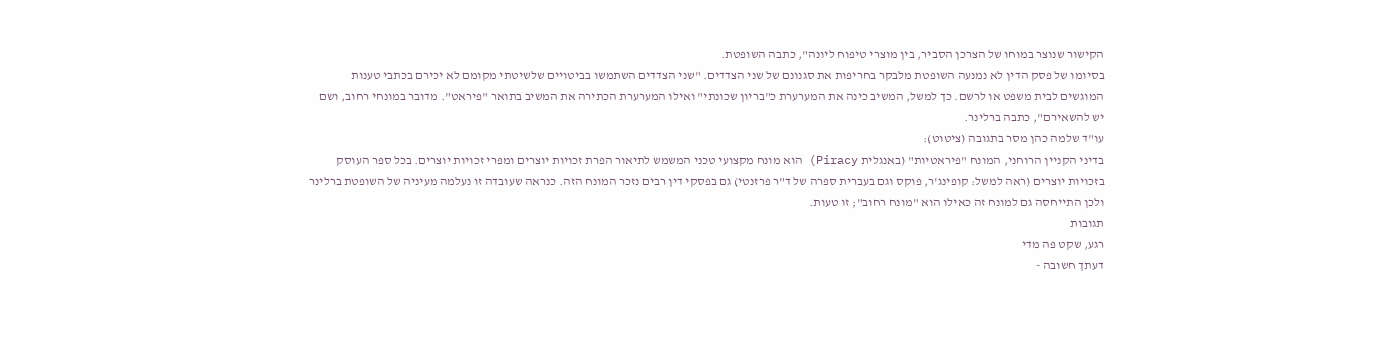הקישור שנוצר במוחו של הצרכן הסביר, בין מוצרי טיפוח ליונה", כתבה השופטת.
בסיומו של פסק הדין לא נמנעה השופטת מלבקר בחריפות את סגנונם של שני הצדדים. "שני הצדדים השתמשו בביטויים שלשיטתי מקומם לא יכירם בכתבי טענות המוגשים לבית משפט או לרשם. כך למשל, המשיב כינה את המערערת כ"בריון שכונתי" ואילו המערערת הכתירה את המשיב בתואר "פיראט". מדובר במונחי רחוב, ושם יש להשאירם", כתבה ברלינר.
עו"ד שלמה כהן מסר בתגובה (ציטוט):
בדיני הקניין הרוחני, המונח "פיראטיות" (באנגלית Piracy) הוא מונח מקצועי טכני המשמש לתיאור הפרת זכויות יוצרים ומפרי זכויות יוצרים. בכל ספר העוסק בזכויות יוצרים (ראה למשל: קופינג'ר, פוקס וגם בעברית ספרה של ד"ר פרזנטי) גם בפסקי דין רבים נזכר המונח הזה. כנראה שעובדה זו נעלמה מעיניה של השופטת ברלינר ולכן התייחסה גם למונח זה כאילו הוא "מונח רחוב"; זו טעות.
תגובות
רגע, שקט פה מדי
דעתך חשובה -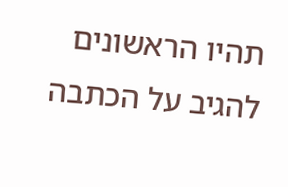תהיו הראשונים להגיב על הכתבה